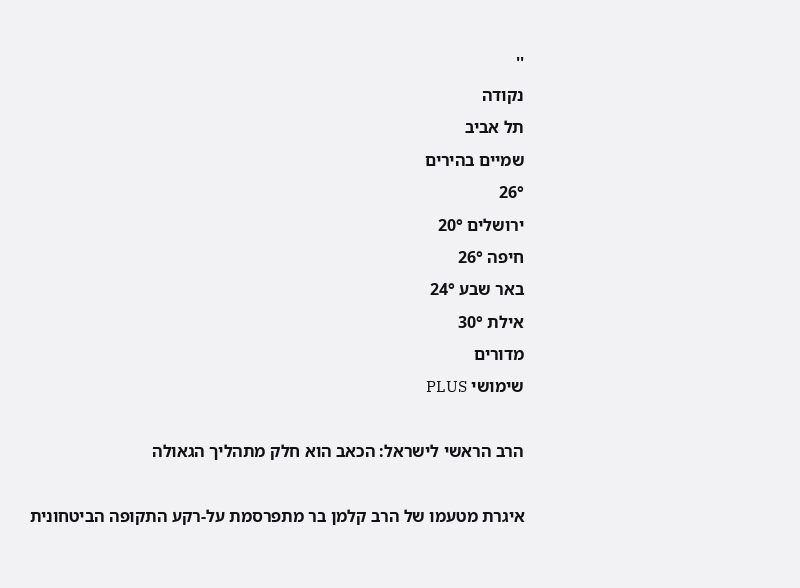''
נקודה
תל אביב
שמיים בהירים
26°
ירושלים 20°
חיפה 26°
באר שבע 24°
אילת 30°
מדורים
שימושי PLUS

הרב הראשי לישראל: הכאב הוא חלק מתהליך הגאולה

איגרת מטעמו של הרב קלמן בר מתפרסמת על-רקע התקופה הביטחונית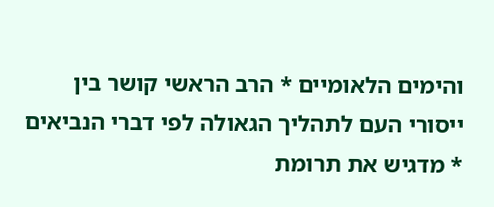והימים הלאומיים * הרב הראשי קושר בין ייסורי העם לתהליך הגאולה לפי דברי הנביאים * מדגיש את תרומת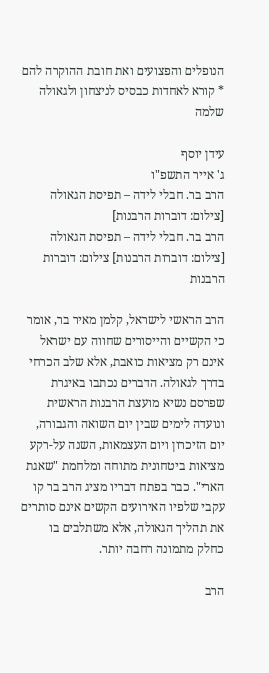הנופלים והפצועים ואת חובת ההוקרה להם * קורא לאחדות כבסיס לניצחון ולגאולה שלמה

עידן יוסף
ג' אייר התשפ"ו
הרב בר. חבלי לידה – תפיסת הגאולה [צילום: דוברות הרבנות]
הרב בר. חבלי לידה – תפיסת הגאולה [צילום: דוברות הרבנות] צילום: דוברות הרבנות

הרב הראשי לישראל, קלמן מאיר בר, אומר כי הקשיים והייסורים שחווה עם ישראל אינם רק מציאות כואבת, אלא שלב הכרחי בדרך לגאולה. הדברים נכתבו באיגרת שפרסם נשיא מועצת הרבנות הראשית ונועדה לימים שבין יום השואה והגבורה, יום הזיכרון ויום העצמאות, השנה על-רקע מציאות ביטחונית מתוחה ומלחמת "שאגת הארי". כבר בפתח דבריו מציג הרב בר קו עקבי שלפיו האירועים הקשים אינם סותרים את תהליך הגאולה, אלא משתלבים בו כחלק מתמונה רחבה יותר.

הרב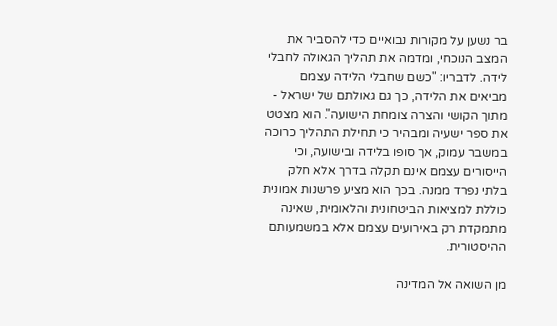בר נשען על מקורות נבואיים כדי להסביר את המצב הנוכחי, ומדמה את תהליך הגאולה לחבלי לידה. לדבריו: "כשם שחבלי הלידה עצמם מביאים את הלידה, כך גם גאולתם של ישראל - מתוך הקושי והצרה צומחת הישועה". הוא מצטט את ספר ישעיה ומבהיר כי תחילת התהליך כרוכה במשבר עמוק, אך סופו בלידה ובישועה, וכי הייסורים עצמם אינם תקלה בדרך אלא חלק בלתי נפרד ממנה. בכך הוא מציע פרשנות אמונית כוללת למציאות הביטחונית והלאומית, שאינה מתמקדת רק באירועים עצמם אלא במשמעותם ההיסטורית.

מן השואה אל המדינה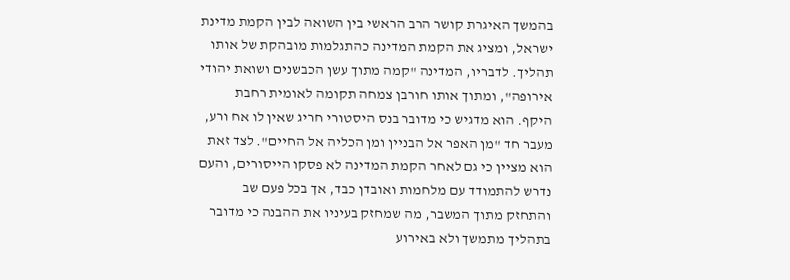בהמשך האיגרת קושר הרב הראשי בין השואה לבין הקמת מדינת ישראל, ומציג את הקמת המדינה כהתגלמות מובהקת של אותו תהליך. לדבריו, המדינה "קמה מתוך עשן הכבשנים ושואת יהודי אירופה", ומתוך אותו חורבן צמחה תקומה לאומית רחבת היקף. הוא מדגיש כי מדובר בנס היסטורי חריג שאין לו אח ורע, מעבר חד "מן האפר אל הבניין ומן הכליה אל החיים". לצד זאת הוא מציין כי גם לאחר הקמת המדינה לא פסקו הייסורים, והעם נדרש להתמודד עם מלחמות ואובדן כבד, אך בכל פעם שב והתחזק מתוך המשבר, מה שמחזק בעיניו את ההבנה כי מדובר בתהליך מתמשך ולא באירוע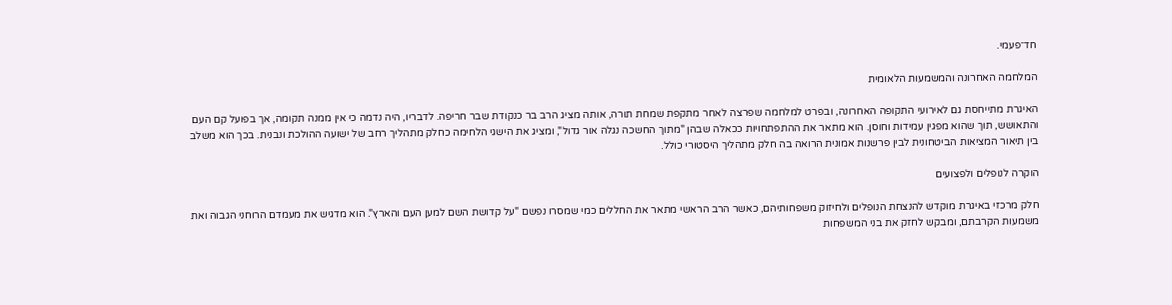חד־פעמי.

המלחמה האחרונה והמשמעות הלאומית

האיגרת מתייחסת גם לאירועי התקופה האחרונה, ובפרט למלחמה שפרצה לאחר מתקפת שמחת תורה, אותה מציג הרב בר כנקודת שבר חריפה. לדבריו, היה נדמה כי אין ממנה תקומה, אך בפועל קם העם והתאושש, תוך שהוא מפגין עמידות וחוסן. הוא מתאר את ההתפתחויות ככאלה שבהן "מתוך החשכה נגלה אור גדול", ומציג את הישגי הלחימה כחלק מתהליך רחב של ישועה ההולכת ונבנית. בכך הוא משלב בין תיאור המציאות הביטחונית לבין פרשנות אמונית הרואה בה חלק מתהליך היסטורי כולל.

הוקרה לנופלים ולפצועים

חלק מרכזי באיגרת מוקדש להנצחת הנופלים ולחיזוק משפחותיהם, כאשר הרב הראשי מתאר את החללים כמי שמסרו נפשם "על קדושת השם למען העם והארץ". הוא מדגיש את מעמדם הרוחני הגבוה ואת משמעות הקרבתם, ומבקש לחזק את בני המשפחות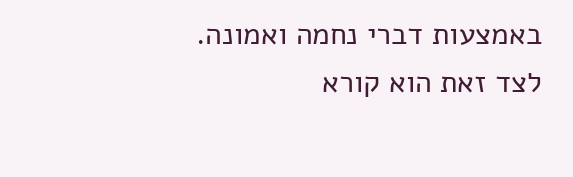באמצעות דברי נחמה ואמונה. לצד זאת הוא קורא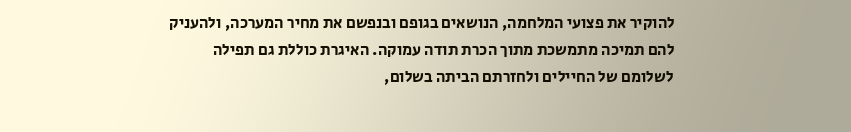להוקיר את פצועי המלחמה, הנושאים בגופם ובנפשם את מחיר המערכה, ולהעניק להם תמיכה מתמשכת מתוך הכרת תודה עמוקה. האיגרת כוללת גם תפילה לשלומם של החיילים ולחזרתם הביתה בשלום,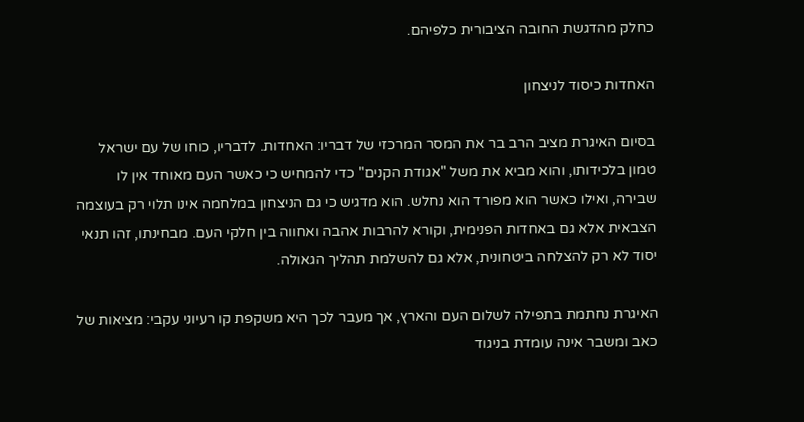כחלק מהדגשת החובה הציבורית כלפיהם.

האחדות כיסוד לניצחון

בסיום האיגרת מציב הרב בר את המסר המרכזי של דבריו: האחדות. לדבריו, כוחו של עם ישראל טמון בלכידותו, והוא מביא את משל "אגודת הקנים" כדי להמחיש כי כאשר העם מאוחד אין לו שבירה, ואילו כאשר הוא מפורד הוא נחלש. הוא מדגיש כי גם הניצחון במלחמה אינו תלוי רק בעוצמה הצבאית אלא גם באחדות הפנימית, וקורא להרבות אהבה ואחווה בין חלקי העם. מבחינתו, זהו תנאי יסוד לא רק להצלחה ביטחונית, אלא גם להשלמת תהליך הגאולה.

האיגרת נחתמת בתפילה לשלום העם והארץ, אך מעבר לכך היא משקפת קו רעיוני עקבי: מציאות של כאב ומשבר אינה עומדת בניגוד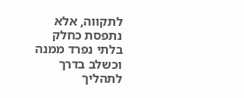לתקווה, אלא נתפסת כחלק בלתי נפרד ממנה וכשלב בדרך לתהליך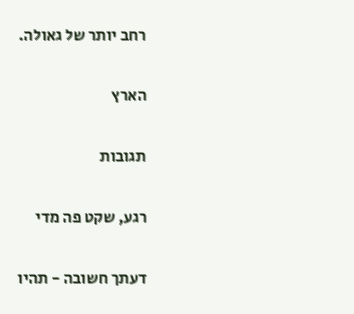רחב יותר של גאולה.

הארץ

תגובות

רגע, שקט פה מדי

דעתך חשובה - תהיו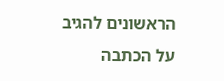הראשונים להגיב על הכתבה